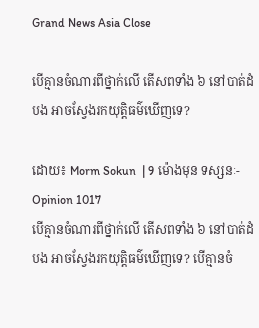Grand News Asia Close

បើគ្មានចំណារពីថ្នាក់លើ តើសពទាំង ៦ នៅបាត់ដំបង អាចស្វែងរកយុត្តិធម៌ឃើញទេ?

ដោយ៖ Morm Sokun  | 9 ម៉ោងមុន ទស្សនៈ-Opinion 1017
បើគ្មានចំណារពីថ្នាក់លើ តើសពទាំង ៦ នៅបាត់ដំបង អាចស្វែងរកយុត្តិធម៌ឃើញទេ? បើគ្មានចំ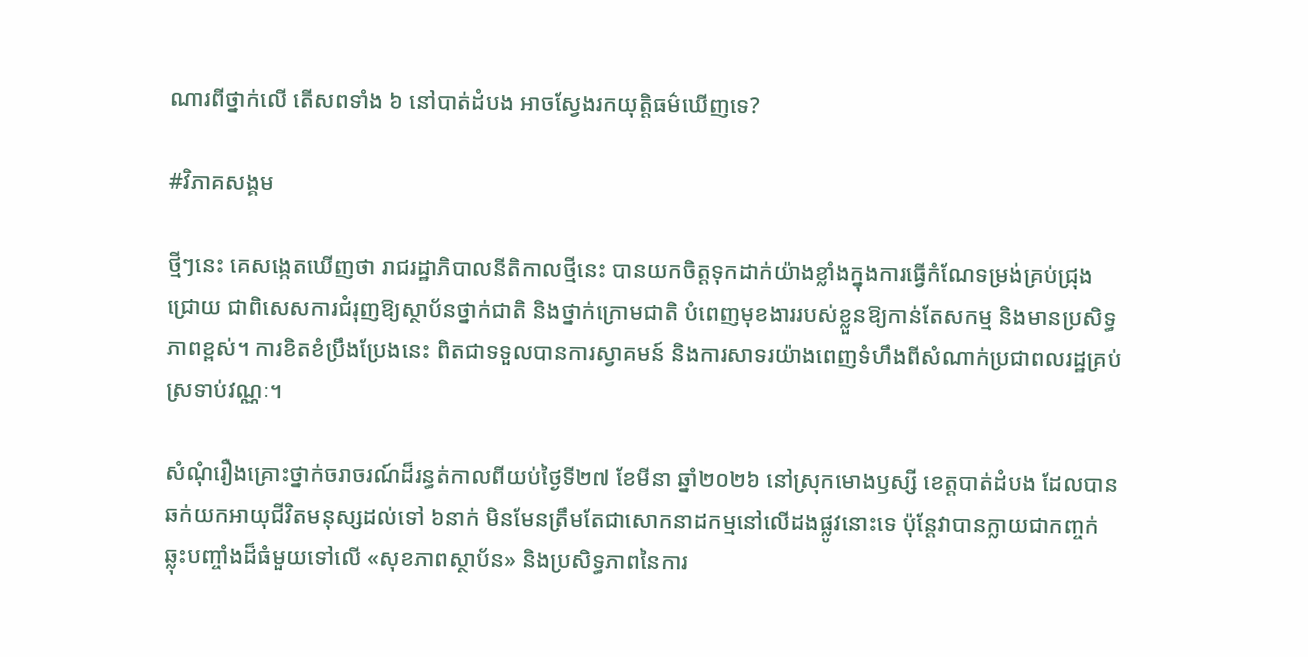ណារពីថ្នាក់លើ តើសពទាំង ៦ នៅបាត់ដំបង អាចស្វែងរកយុត្តិធម៌ឃើញទេ?

#វិភាគសង្គម

ថ្មីៗនេះ គេសង្កេតឃើញថា រាជរដ្ឋាភិបាលនីតិកាលថ្មីនេះ បានយកចិត្តទុកដាក់យ៉ាងខ្លាំងក្នុងការធ្វើកំណែទម្រង់គ្រប់ជ្រុងជ្រោយ ជាពិសេសការជំរុញឱ្យស្ថាប័នថ្នាក់ជាតិ និងថ្នាក់ក្រោមជាតិ បំពេញមុខងាររបស់ខ្លួនឱ្យកាន់តែសកម្ម និងមានប្រសិទ្ធភាពខ្ពស់។ ការខិតខំប្រឹងប្រែងនេះ ពិតជាទទួលបានការស្វាគមន៍ និងការសាទរយ៉ាងពេញទំហឹងពីសំណាក់ប្រជាពលរដ្ឋគ្រប់ស្រទាប់វណ្ណៈ។

សំណុំរឿងគ្រោះថ្នាក់ចរាចរណ៍ដ៏រន្ធត់កាលពីយប់ថ្ងៃទី២៧ ខែមីនា ឆ្នាំ២០២៦ នៅស្រុកមោងឫស្សី ខេត្តបាត់ដំបង ដែលបានឆក់យកអាយុជីវិតមនុស្សដល់ទៅ ៦នាក់ មិនមែនត្រឹមតែជាសោកនាដកម្មនៅលើដងផ្លូវនោះទេ ប៉ុន្តែវាបានក្លាយជាកញ្ចក់ឆ្លុះបញ្ចាំងដ៏ធំមួយទៅលើ «សុខភាពស្ថាប័ន» និងប្រសិទ្ធភាពនៃការ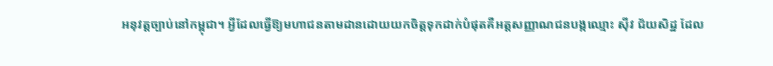អនុវត្តច្បាប់នៅកម្ពុជា។ អ្វីដែលធ្វើឱ្យមហាជនតាមដានដោយយកចិត្តទុកដាក់បំផុតគឺអត្តសញ្ញាណជនបង្កឈ្មោះ ស៊ីវ ជ័យសិដ្ឋ ដែល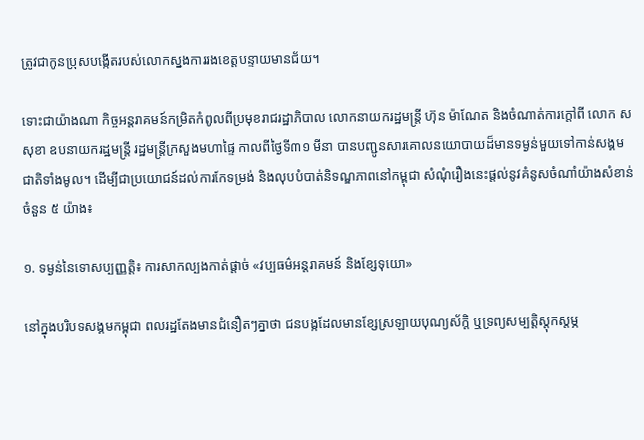ត្រូវជាកូនប្រុសបង្កើតរបស់លោកស្នងការរងខេត្តបន្ទាយមានជ័យ។

ទោះជាយ៉ាងណា កិច្ចអន្តរាគមន៍កម្រិតកំពូលពីប្រមុខរាជរដ្ឋាភិបាល លោកនាយករដ្ឋមន្ត្រី ហ៊ុន ម៉ាណែត និងចំណាត់ការក្តៅពី លោក ស សុខា ឧបនាយករដ្ឋមន្ត្រី រដ្ឋមន្ត្រីក្រសួងមហាផ្ទៃ កាលពីថ្ងៃទី៣១ មីនា បានបញ្ជូនសារគោលនយោបាយដ៏មានទម្ងន់មួយទៅកាន់សង្គមជាតិទាំងមូល។ ដើម្បីជាប្រយោជន៍ដល់ការកែទម្រង់ និងលុបបំបាត់និទណ្ឌភាពនៅកម្ពុជា សំណុំរឿងនេះផ្តល់នូវគំនូសចំណាំយ៉ាងសំខាន់ចំនួន ៥ យ៉ាង៖

១. ទម្ងន់នៃទោសប្បញ្ញត្តិ៖ ការសាកល្បងកាត់ផ្តាច់ «វប្បធម៌អន្តរាគមន៍ និងខ្សែទុយោ»

នៅក្នុងបរិបទសង្គមកម្ពុជា ពលរដ្ឋតែងមានជំនឿតៗគ្នាថា ជនបង្កដែលមានខ្សែស្រឡាយបុណ្យស័ក្តិ ឬទ្រព្យសម្បត្តិស្តុកស្តម្ភ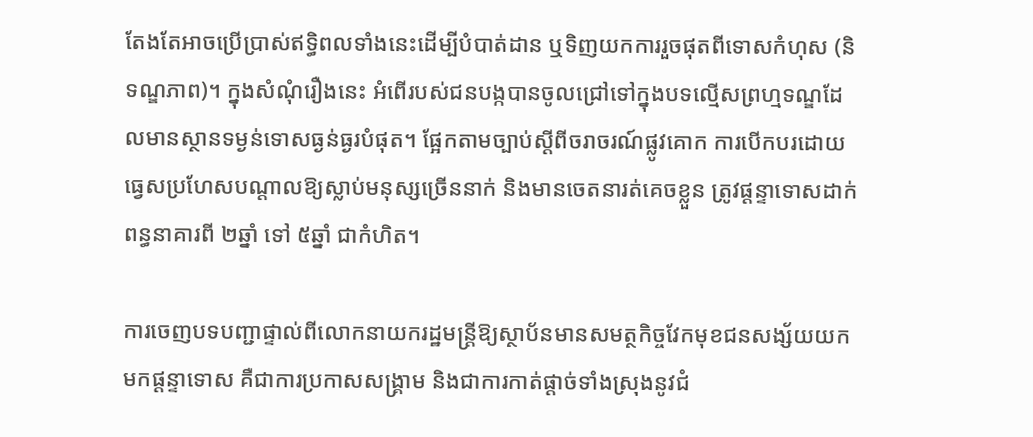តែងតែអាចប្រើប្រាស់ឥទ្ធិពលទាំងនេះដើម្បីបំបាត់ដាន ឬទិញយកការរួចផុតពីទោសកំហុស (និទណ្ឌភាព)។ ក្នុងសំណុំរឿងនេះ អំពើរបស់ជនបង្កបានចូលជ្រៅទៅក្នុងបទល្មើសព្រហ្មទណ្ឌដែលមានស្ថានទម្ងន់ទោសធ្ងន់ធ្ងរបំផុត។ ផ្អែកតាមច្បាប់ស្តីពីចរាចរណ៍ផ្លូវគោក ការបើកបរដោយធ្វេសប្រហែសបណ្តាលឱ្យស្លាប់មនុស្សច្រើននាក់ និងមានចេតនារត់គេចខ្លួន ត្រូវផ្តន្ទាទោសដាក់ពន្ធនាគារពី ២ឆ្នាំ ទៅ ៥ឆ្នាំ ជាកំហិត។

ការចេញបទបញ្ជាផ្ទាល់ពីលោកនាយករដ្ឋមន្ត្រីឱ្យស្ថាប័នមានសមត្ថកិច្ចវែកមុខជនសង្ស័យយកមកផ្តន្ទាទោស គឺជាការប្រកាសសង្រ្គាម និងជាការកាត់ផ្តាច់ទាំងស្រុងនូវជំ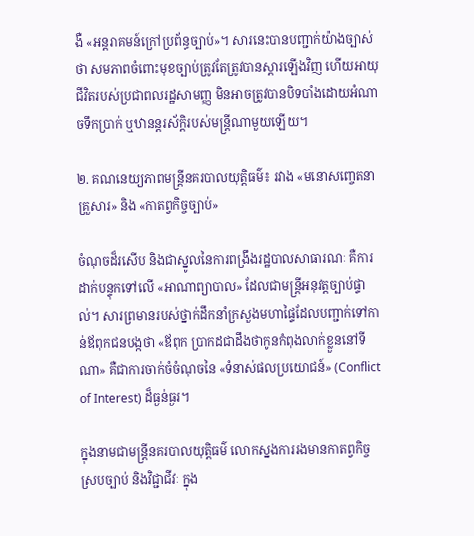ងឺ «អន្តរាគមន៍ក្រៅប្រព័ន្ធច្បាប់»។ សារនេះបានបញ្ជាក់យ៉ាងច្បាស់ថា សមភាពចំពោះមុខច្បាប់ត្រូវតែត្រូវបានស្តារឡើងវិញ ហើយអាយុជីវិតរបស់ប្រជាពលរដ្ឋសាមញ្ញ មិនអាចត្រូវបានបិទបាំងដោយអំណាចទឹកប្រាក់ ឬឋានន្តរស័ក្តិរបស់មន្ត្រីណាមួយឡើយ។

២. គណនេយ្យភាពមន្ត្រីនគរបាលយុត្តិធម៌៖ រវាង «មនោសញ្ចេតនាគ្រួសារ» និង «កាតព្វកិច្ចច្បាប់»

ចំណុចដ៏រសើប និងជាស្នូលនៃការពង្រឹងរដ្ឋបាលសាធារណៈ គឺការដាក់បន្ទុកទៅលើ «អាណាព្យាបាល» ដែលជាមន្ត្រីអនុវត្តច្បាប់ផ្ទាល់។ សារព្រមានរបស់ថ្នាក់ដឹកនាំក្រសួងមហាផ្ទៃដែលបញ្ជាក់ទៅកាន់ឪពុកជនបង្កថា «ឪពុក ប្រាកដជាដឹងថាកូនកំពុងលាក់ខ្លួននៅទីណា» គឺជាការចាក់ចំចំណុចនៃ «ទំនាស់ផលប្រយោជន៍» (Conflict of Interest) ដ៏ធ្ងន់ធ្ងរ។

ក្នុងនាមជាមន្ត្រីនគរបាលយុត្តិធម៌ លោកស្នងការរងមានកាតព្វកិច្ចស្របច្បាប់ និងវិជ្ជាជីវៈ ក្នុង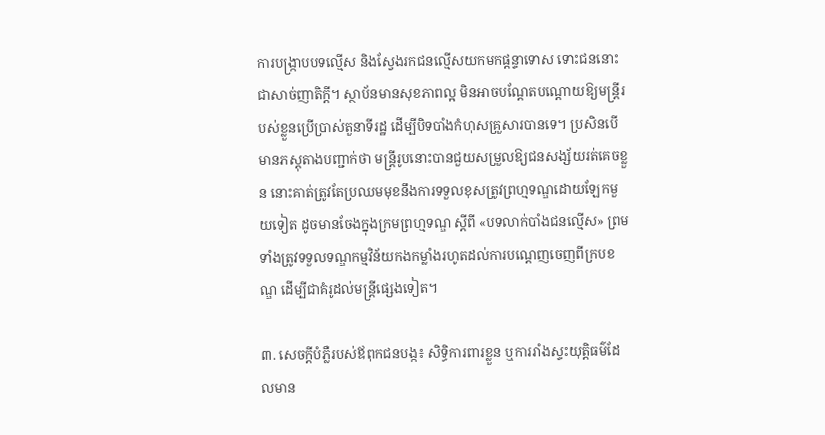ការបង្ក្រាបបទល្មើស និងស្វែងរកជនល្មើសយកមកផ្តន្ទាទោស ទោះជននោះជាសាច់ញាតិក្តី។ ស្ថាប័នមានសុខភាពល្អ មិនអាចបណ្តែតបណ្តោយឱ្យមន្ត្រីរបស់ខ្លួនប្រើប្រាស់តួនាទីរដ្ឋ ដើម្បីបិទបាំងកំហុសគ្រួសារបានទេ។ ប្រសិនបើមានភស្តុតាងបញ្ជាក់ថា មន្ត្រីរូបនោះបានជួយសម្រួលឱ្យជនសង្ស័យរត់គេចខ្លួន នោះគាត់ត្រូវតែប្រឈមមុខនឹងការទទួលខុសត្រូវព្រហ្មទណ្ឌដោយឡែកមួយទៀត ដូចមានចែងក្នុងក្រមព្រហ្មទណ្ឌ ស្តីពី «បទលាក់បាំងជនល្មើស» ព្រមទាំងត្រូវទទួលទណ្ឌកម្មវិន័យកងកម្លាំងរហូតដល់ការបណ្តេញចេញពីក្របខណ្ឌ ដើម្បីជាគំរូដល់មន្ត្រីផ្សេងទៀត។

៣. សេចក្តីបំភ្លឺរបស់ឪពុកជនបង្ក៖ សិទ្ធិការពារខ្លួន ឬការរាំងស្ទះយុត្តិធម៌ដែលមាន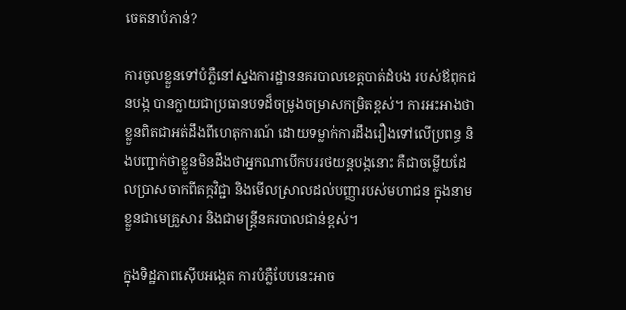ចេតនាបំភាន់?

ការចូលខ្លួនទៅបំភ្លឺនៅស្នងការដ្ឋាននគរបាលខេត្តបាត់ដំបង របស់ឪពុកជនបង្ក បានក្លាយជាប្រធានបទដ៏ចម្រូងចម្រាសកម្រិតខ្ពស់។ ការអះអាងថា ខ្លួនពិតជាអត់ដឹងពីហេតុការណ៍ ដោយទម្លាក់ការដឹងរឿងទៅលើប្រពន្ធ និងបញ្ជាក់ថាខ្លួនមិនដឹងថាអ្នកណាបើកបររថយន្តបង្កនោះ គឺជាចម្លើយដែលប្រាសចាកពីតក្កវិជ្ជា និងមើលស្រាលដល់បញ្ញារបស់មហាជន ក្នុងនាមខ្លួនជាមេគ្រួសារ និងជាមន្ត្រីនគរបាលជាន់ខ្ពស់។

ក្នុងទិដ្ឋភាពស៊ើបអង្កេត ការបំភ្លឺបែបនេះអាច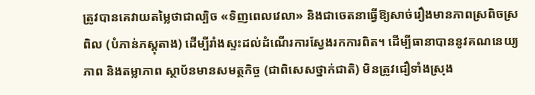ត្រូវបានគេវាយតម្លៃថាជាល្បិច «ទិញពេលវេលា» និងជាចេតនាធ្វើឱ្យសាច់រឿងមានភាពស្រពិចស្រពិល (បំភាន់ភស្តុតាង) ដើម្បីរាំងស្ទះដល់ដំណើរការស្វែងរកការពិត។ ដើម្បីធានាបាននូវគណនេយ្យភាព និងតម្លាភាព ស្ថាប័នមានសមត្ថកិច្ច (ជាពិសេសថ្នាក់ជាតិ) មិនត្រូវជឿទាំងស្រុង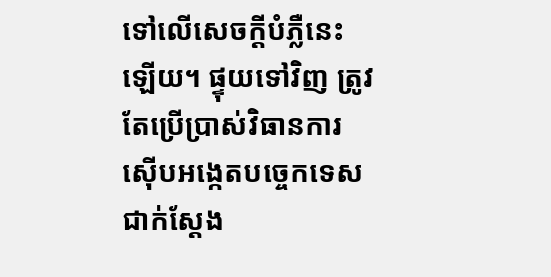ទៅលើសេចក្តីបំភ្លឺនេះឡើយ។ ផ្ទុយទៅវិញ ត្រូវតែប្រើប្រាស់វិធានការស៊ើបអង្កេតបច្ចេកទេសជាក់ស្តែង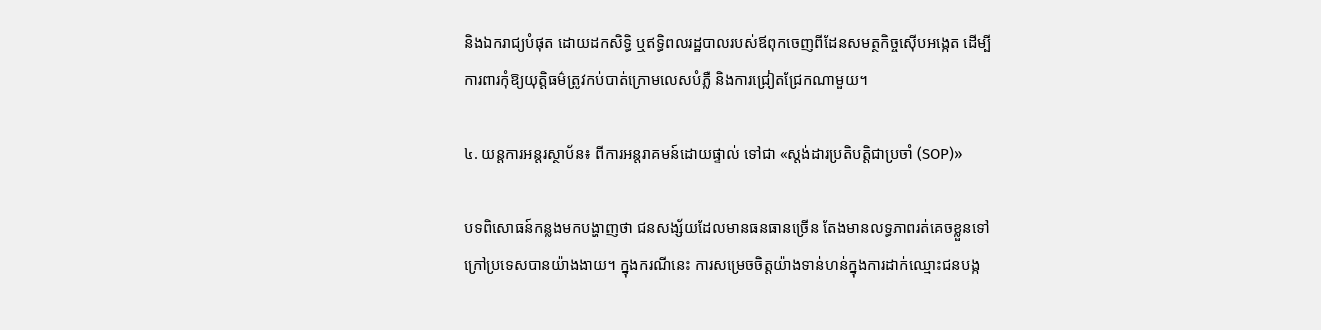និងឯករាជ្យបំផុត ដោយដកសិទ្ធិ ឬឥទ្ធិពលរដ្ឋបាលរបស់ឪពុកចេញពីដែនសមត្ថកិច្ចស៊ើបអង្កេត ដើម្បីការពារកុំឱ្យយុត្តិធម៌ត្រូវកប់បាត់ក្រោមលេសបំភ្លឺ និងការជ្រៀតជ្រែកណាមួយ។

៤. យន្តការអន្តរស្ថាប័ន៖ ពីការអន្តរាគមន៍ដោយផ្ទាល់ ទៅជា «ស្តង់ដារប្រតិបត្តិជាប្រចាំ (SOP)»

បទពិសោធន៍កន្លងមកបង្ហាញថា ជនសង្ស័យដែលមានធនធានច្រើន តែងមានលទ្ធភាពរត់គេចខ្លួនទៅក្រៅប្រទេសបានយ៉ាងងាយ។ ក្នុងករណីនេះ ការសម្រេចចិត្តយ៉ាងទាន់ហន់ក្នុងការដាក់ឈ្មោះជនបង្ក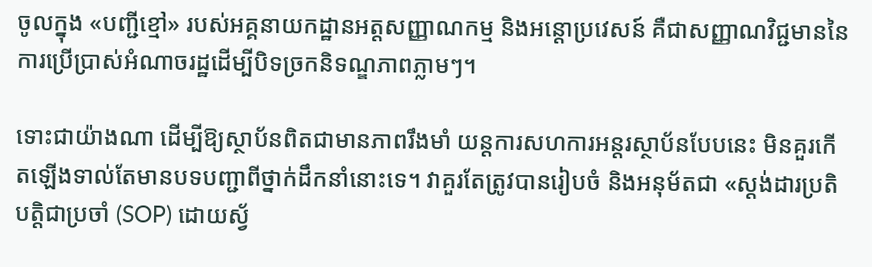ចូលក្នុង «បញ្ជីខ្មៅ» របស់អគ្គនាយកដ្ឋានអត្តសញ្ញាណកម្ម និងអន្តោប្រវេសន៍ គឺជាសញ្ញាណវិជ្ជមាននៃការប្រើប្រាស់អំណាចរដ្ឋដើម្បីបិទច្រកនិទណ្ឌភាពភ្លាមៗ។

ទោះជាយ៉ាងណា ដើម្បីឱ្យស្ថាប័នពិតជាមានភាពរឹងមាំ យន្តការសហការអន្តរស្ថាប័នបែបនេះ មិនគួរកើតឡើងទាល់តែមានបទបញ្ជាពីថ្នាក់ដឹកនាំនោះទេ។ វាគួរតែត្រូវបានរៀបចំ និងអនុម័តជា «ស្តង់ដារប្រតិបត្តិជាប្រចាំ (SOP) ដោយស្វ័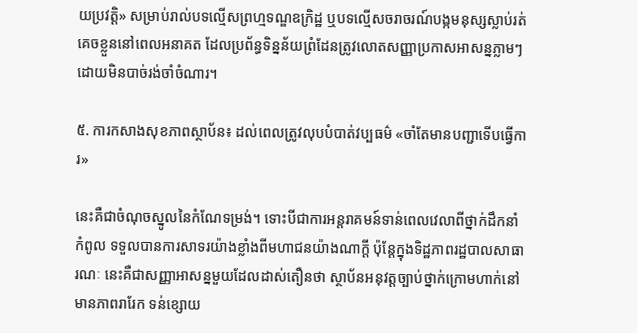យប្រវត្តិ» សម្រាប់រាល់បទល្មើសព្រហ្មទណ្ឌឧក្រិដ្ឋ ឬបទល្មើសចរាចរណ៍បង្កមនុស្សស្លាប់រត់គេចខ្លួននៅពេលអនាគត ដែលប្រព័ន្ធទិន្នន័យព្រំដែនត្រូវលោតសញ្ញាប្រកាសអាសន្នភ្លាមៗ ដោយមិនបាច់រង់ចាំចំណារ។

៥. ការកសាងសុខភាពស្ថាប័ន៖ ដល់ពេលត្រូវលុបបំបាត់វប្បធម៌ «ចាំតែមានបញ្ជាទើបធ្វើការ»

នេះគឺជាចំណុចស្នូលនៃកំណែទម្រង់។ ទោះបីជាការអន្តរាគមន៍ទាន់ពេលវេលាពីថ្នាក់ដឹកនាំកំពូល ទទួលបានការសាទរយ៉ាងខ្លាំងពីមហាជនយ៉ាងណាក្តី ប៉ុន្តែក្នុងទិដ្ឋភាពរដ្ឋបាលសាធារណៈ នេះគឺជាសញ្ញាអាសន្នមួយដែលដាស់តឿនថា ស្ថាប័នអនុវត្តច្បាប់ថ្នាក់ក្រោមហាក់នៅមានភាពរារែក ទន់ខ្សោយ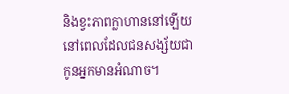និងខ្វះភាពក្លាហាននៅឡើយ នៅពេលដែលជនសង្ស័យជាកូនអ្នកមានអំណាច។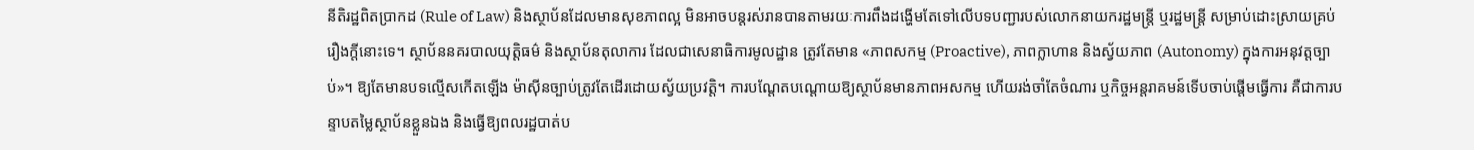នីតិរដ្ឋពិតប្រាកដ (Rule of Law) និងស្ថាប័នដែលមានសុខភាពល្អ មិនអាចបន្តរស់រានបានតាមរយៈការពឹងដង្ហើមតែទៅលើបទបញ្ជារបស់លោកនាយករដ្ឋមន្ត្រី ឬរដ្ឋមន្ត្រី សម្រាប់ដោះស្រាយគ្រប់រឿងក្តីនោះទេ។ ស្ថាប័ននគរបាលយុត្តិធម៌ និងស្ថាប័នតុលាការ ដែលជាសេនាធិការមូលដ្ឋាន ត្រូវតែមាន «ភាពសកម្ម (Proactive), ភាពក្លាហាន និងស្វ័យភាព (Autonomy) ក្នុងការអនុវត្តច្បាប់»។ ឱ្យតែមានបទល្មើសកើតឡើង ម៉ាស៊ីនច្បាប់ត្រូវតែដើរដោយស្វ័យប្រវត្តិ។ ការបណ្តែតបណ្តោយឱ្យស្ថាប័នមានភាពអសកម្ម ហើយរង់ចាំតែចំណារ ឬកិច្ចអន្តរាគមន៍ទើបចាប់ផ្តើមធ្វើការ គឺជាការបន្ទាបតម្លៃស្ថាប័នខ្លួនឯង និងធ្វើឱ្យពលរដ្ឋបាត់ប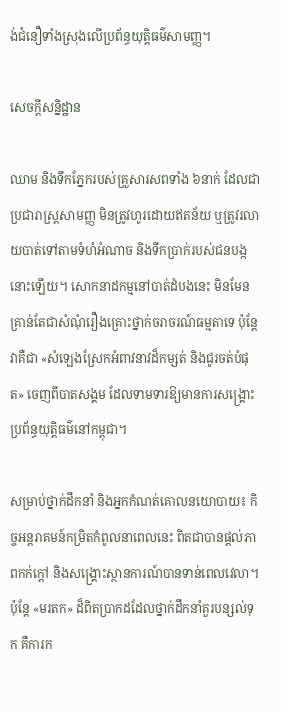ង់ជំនឿទាំងស្រុងលើប្រព័ន្ធយុត្តិធម៌សាមញ្ញ។

សេចក្តីសន្និដ្ឋាន

ឈាម និងទឹកភ្នែករបស់គ្រួសារសពទាំង ៦នាក់ ដែលជាប្រជារាស្ត្រសាមញ្ញ មិនត្រូវហូរដោយឥតន័យ ឬត្រូវរលាយបាត់ទៅតាមទំហំអំណាច និងទឹកប្រាក់របស់ជនបង្កនោះឡើយ។ សោកនាដកម្មនៅបាត់ដំបងនេះ មិនមែនគ្រាន់តែជាសំណុំរឿងគ្រោះថ្នាក់ចរាចរណ៍ធម្មតាទេ ប៉ុន្តែវាគឺជា «សំឡេងស្រែកអំពាវនាវដ៏កម្សត់ និងជូរចត់បំផុត» ចេញពីបាតសង្គម ដែលទាមទារឱ្យមានការសង្គ្រោះប្រព័ន្ធយុត្តិធម៌នៅកម្ពុជា។

សម្រាប់ថ្នាក់ដឹកនាំ និងអ្នកកំណត់គោលនយោបាយ៖ កិច្ចអន្តរាគមន៍កម្រិតកំពូលនាពេលនេះ ពិតជាបានផ្តល់ភាពកក់ក្តៅ និងសង្គ្រោះស្ថានការណ៍បានទាន់ពេលវេលា។ ប៉ុន្តែ «មរតក» ដ៏ពិតប្រាកដដែលថ្នាក់ដឹកនាំគួរបន្សល់ទុក គឺការក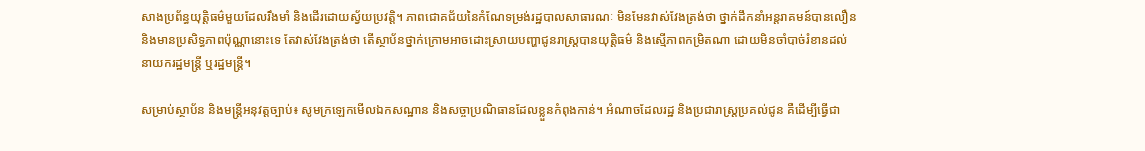សាងប្រព័ន្ធយុត្តិធម៌មួយដែលរឹងមាំ និងដើរដោយស្វ័យប្រវត្តិ។ ភាពជោគជ័យនៃកំណែទម្រង់រដ្ឋបាលសាធារណៈ មិនមែនវាស់វែងត្រង់ថា ថ្នាក់ដឹកនាំអន្តរាគមន៍បានលឿន និងមានប្រសិទ្ធភាពប៉ុណ្ណានោះទេ តែវាស់វែងត្រង់ថា តើស្ថាប័នថ្នាក់ក្រោមអាចដោះស្រាយបញ្ហាជូនរាស្ត្របានយុត្តិធម៌ និងស្មើភាពកម្រិតណា ដោយមិនចាំបាច់រំខានដល់នាយករដ្ឋមន្ត្រី ឬរដ្ឋមន្ត្រី។

សម្រាប់ស្ថាប័ន និងមន្ត្រីអនុវត្តច្បាប់៖ សូមក្រឡេកមើលឯកសណ្ឋាន និងសច្ចាប្រណិធានដែលខ្លួនកំពុងកាន់។ អំណាចដែលរដ្ឋ និងប្រជារាស្ត្រប្រគល់ជូន គឺដើម្បីធ្វើជា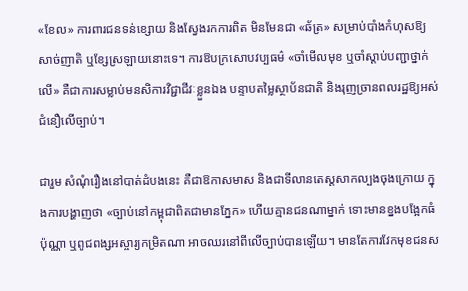«ខែល» ការពារជនទន់ខ្សោយ និងស្វែងរកការពិត មិនមែនជា «ឆ័ត្រ» សម្រាប់បាំងកំហុសឱ្យសាច់ញាតិ ឬខ្សែស្រឡាយនោះទេ។ ការឱបក្រសោបវប្បធម៌ «ចាំមើលមុខ ឬចាំស្តាប់បញ្ជាថ្នាក់លើ» គឺជាការសម្លាប់មនសិការវិជ្ជាជីវៈខ្លួនឯង បន្ទាបតម្លៃស្ថាប័នជាតិ និងរុញច្រានពលរដ្ឋឱ្យអស់ជំនឿលើច្បាប់។

ជារួម សំណុំរឿងនៅបាត់ដំបងនេះ គឺជាឱកាសមាស និងជាទីលានតេស្តសាកល្បងចុងក្រោយ ក្នុងការបង្ហាញថា «ច្បាប់នៅកម្ពុជាពិតជាមានភ្នែក» ហើយគ្មានជនណាម្នាក់ ទោះមានខ្នងបង្អែកធំប៉ុណ្ណា ឬពូជពង្សអស្ចារ្យកម្រិតណា អាចឈរនៅពីលើច្បាប់បានឡើយ។ មានតែការវែកមុខជនស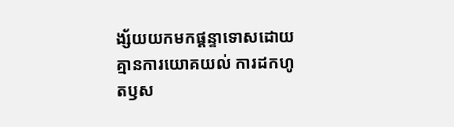ង្ស័យយកមកផ្តន្ទាទោសដោយគ្មានការយោគយល់ ការដកហូតឫស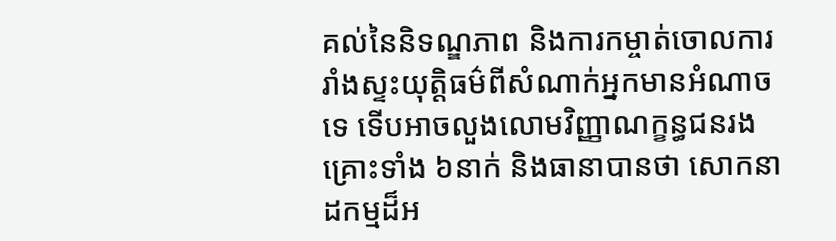គល់នៃនិទណ្ឌភាព និងការកម្ចាត់ចោលការរាំងស្ទះយុត្តិធម៌ពីសំណាក់អ្នកមានអំណាចទេ ទើបអាចលួងលោមវិញ្ញាណក្ខន្ធជនរងគ្រោះទាំង ៦នាក់ និងធានាបានថា សោកនាដកម្មដ៏អ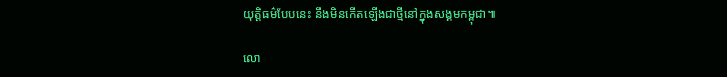យុត្តិធម៌បែបនេះ នឹងមិនកើតឡើងជាថ្មីនៅក្នុងសង្គមកម្ពុជា៕

លោ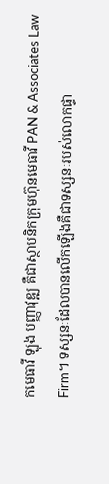កមេធាវី ឡុង បញ្ញាវុឌ្ឍ គឺជាស្ថាបនិកក្រុមហ៊ុនមេធាវី PAN & Associates Law Firm។ ទស្សនៈដែលបានលើកឡើងគឺជាទស្សនៈរបស់លោកផ្ទា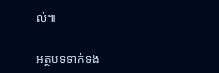ល់៕

អត្ថបទទាក់ទង